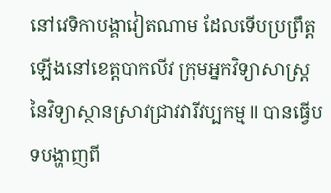នៅវេទិកាបង្គាវៀតណាម ដែលទើបប្រព្រឹត្តឡើងនៅខេត្តបាកលីវ ក្រុមអ្នកវិទ្យាសាស្រ្តនៃវិទ្យាស្ថានស្រាវជ្រាវវារីវប្បកម្ម II បានធ្វើបទបង្ហាញពី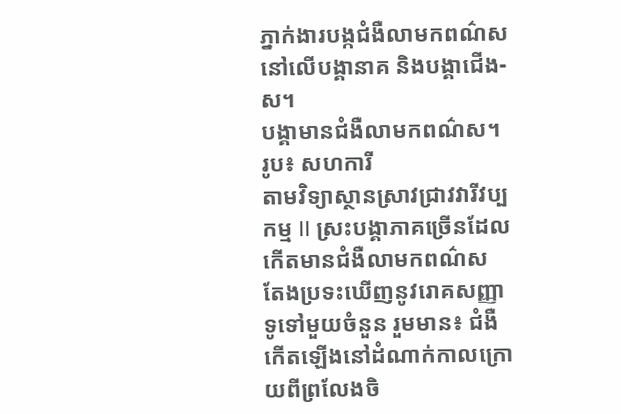ភ្នាក់ងារបង្កជំងឺលាមកពណ៌សនៅលើបង្គានាគ និងបង្គាជើង-ស។
បង្គាមានជំងឺលាមកពណ៌ស។ រូប៖ សហការី
តាមវិទ្យាស្ថានស្រាវជ្រាវវារីវប្បកម្ម II ស្រះបង្គាភាគច្រើនដែលកើតមានជំងឺលាមកពណ៌ស តែងប្រទះឃើញនូវរោគសញ្ញាទូទៅមួយចំនួន រួមមាន៖ ជំងឺកើតឡើងនៅដំណាក់កាលក្រោយពីព្រលែងចិ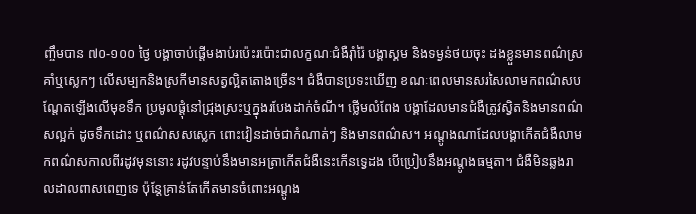ញ្ចឹមបាន ៧០-១០០ ថ្ងៃ បង្គាចាប់ផ្តើមងាប់រប៉េះរប៉ោះជាលក្ខណៈជំងឺរុាំរ៉ៃ បង្គាស្គម និងទម្ងន់ថយចុះ ដងខ្លួនមានពណ៌ស្រគាំឬស្លេកៗ លើសម្បកនិងស្រកីមានសត្វល្អិតតោងច្រើន។ ជំងឺបានប្រទះឃើញ ខណៈពេលមានសរសៃលាមកពណ៌សបណ្តែតឡើងលើមុខទឹក ប្រមូលផ្តុំនៅជ្រុងស្រះឬក្នុងរបែងដាក់ចំណី។ ថ្លើមលំពែង បង្គាដែលមានជំងឺត្រូវស្វិតនិងមានពណ៌សល្អក់ ដូចទឹកដោះ ឬពណ៌សសស្លេក ពោះវៀនដាច់ជាកំណាត់ៗ និងមានពណ៌ស។ អណ្តូងណាដែលបង្គាកើតជំងឺលាមកពណ៌សកាលពីរដូវមុននោះ រដូវបន្ទាប់នឹងមានអត្រាកើតជំងឺនេះកើនទ្វេដង បើប្រៀបនឹងអណ្តូងធម្មតា។ ជំងឺមិនឆ្លងរាលដាលពាសពេញទេ ប៉ុន្តែគ្រាន់តែកើតមានចំពោះអណ្តូង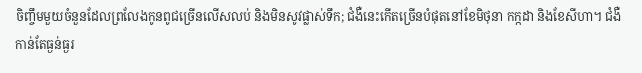ចិញ្ចឹមមួយចំនួនដែលព្រលែងកូនពូជច្រើនលើសលប់ និងមិនសូវផ្លាស់ទឹក; ជំងឺនេះកើតច្រើនបំផុតនៅខែមិថុនា កក្កដា និងខែសីហា។ ជំងឺកាន់តែធ្ងន់ធ្ងរ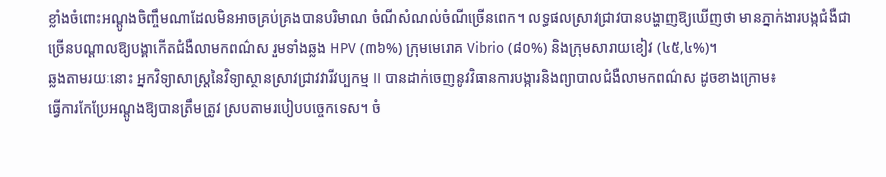ខ្លាំងចំពោះអណ្តូងចិញ្ចឹមណាដែលមិនអាចគ្រប់គ្រងបានបរិមាណ ចំណីសំណល់ចំណីច្រើនពេក។ លទ្ធផលស្រាវជ្រាវបានបង្ហាញឱ្យឃើញថា មានភ្នាក់ងារបង្កជំងឺជាច្រើនបណ្តាលឱ្យបង្គាកើតជំងឺលាមកពណ៌ស រួមទាំងឆ្លង HPV (៣៦%) ក្រុមមេរោគ Vibrio (៨០%) និងក្រុមសារាយខៀវ (៤៥,៤%)។
ឆ្លងតាមរយៈនោះ អ្នកវិទ្យាសាស្រ្តនៃវិទ្យាស្ថានស្រាវជ្រាវវារីវប្បកម្ម II បានដាក់ចេញនូវវិធានការបង្ការនិងព្យាបាលជំងឺលាមកពណ៌ស ដូចខាងក្រោម៖
ធ្វើការកែប្រែអណ្តូងឱ្យបានត្រឹមត្រូវ ស្របតាមរបៀបបច្ចេកទេស។ ចំ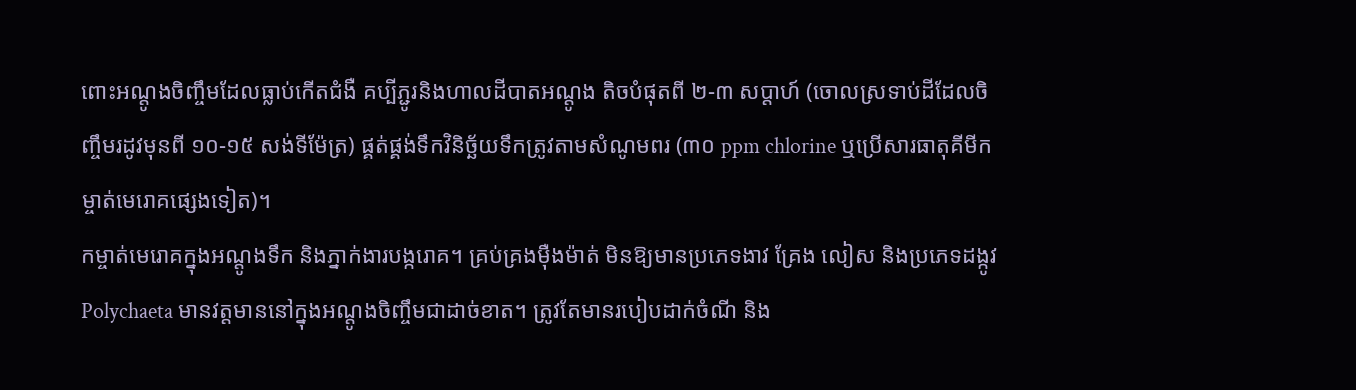ពោះអណ្តូងចិញ្ចឹមដែលធ្លាប់កើតជំងឺ គប្បីភ្ជូរនិងហាលដីបាតអណ្តូង តិចបំផុតពី ២-៣ សប្តាហ៍ (ចោលស្រទាប់ដីដែលចិញ្ចឹមរដូវមុនពី ១០-១៥ សង់ទីម៉ែត្រ) ផ្គត់ផ្គង់ទឹកវិនិច្ឆ័យទឹកត្រូវតាមសំណូមពរ (៣០ ppm chlorine ឬប្រើសារធាតុគីមីកម្ចាត់មេរោគផ្សេងទៀត)។
កម្ចាត់មេរោគក្នុងអណ្តូងទឹក និងភ្នាក់ងារបង្ករោគ។ គ្រប់គ្រងម៉ឺងម៉ាត់ មិនឱ្យមានប្រភេទងាវ គ្រែង លៀស និងប្រភេទដង្កូវ Polychaeta មានវត្តមាននៅក្នុងអណ្តូងចិញ្ចឹមជាដាច់ខាត។ ត្រូវតែមានរបៀបដាក់ចំណី និង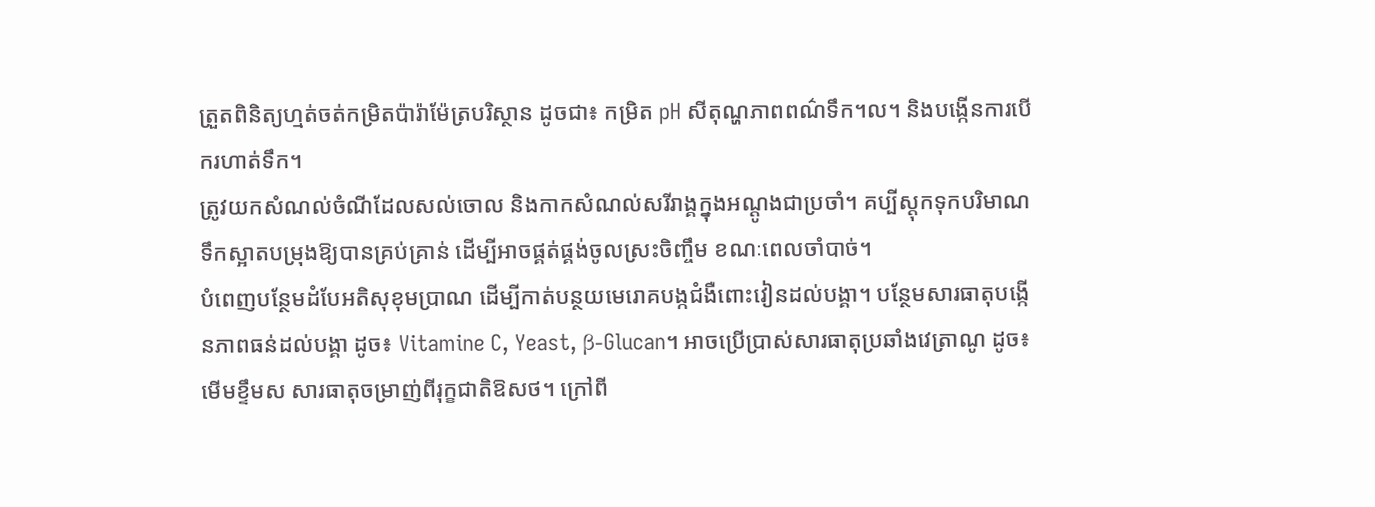ត្រួតពិនិត្យហ្មត់ចត់កម្រិតប៉ារ៉ាម៉ែត្របរិស្ថាន ដូចជា៖ កម្រិត pH សីតុណ្ហភាពពណ៌ទឹក។ល។ និងបង្កើនការបើករហាត់ទឹក។
ត្រូវយកសំណល់ចំណីដែលសល់ចោល និងកាកសំណល់សរីរាង្គក្នុងអណ្តូងជាប្រចាំ។ គប្បីស្តុកទុកបរិមាណទឹកស្អាតបម្រុងឱ្យបានគ្រប់គ្រាន់ ដើម្បីអាចផ្គត់ផ្គង់ចូលស្រះចិញ្ចឹម ខណៈពេលចាំបាច់។
បំពេញបន្ថែមដំបែអតិសុខុមប្រាណ ដើម្បីកាត់បន្ថយមេរោគបង្កជំងឺពោះវៀនដល់បង្គា។ បន្ថែមសារធាតុបង្កើនភាពធន់ដល់បង្គា ដូច៖ Vitamine C, Yeast, β-Glucan។ អាចប្រើប្រាស់សារធាតុប្រឆាំងវេត្រាណូ ដូច៖ មើមខ្ទឹមស សារធាតុចម្រាញ់ពីរុក្ខជាតិឱសថ។ ក្រៅពី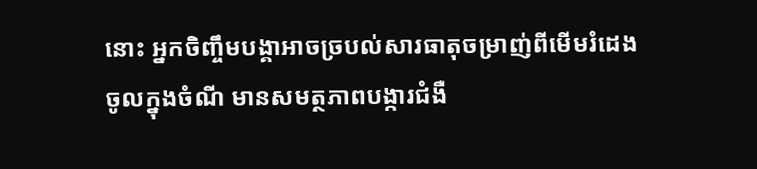នោះ អ្នកចិញ្ចឹមបង្គាអាចច្របល់សារធាតុចម្រាញ់ពីមើមរំដេងចូលក្នុងចំណី មានសមត្ថភាពបង្ការជំងឺ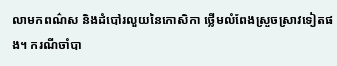លាមកពណ៌ស និងដំបៅរលួយនៃកោសិកា ថ្លើមលំពែងស្រួចស្រាវទៀតផង។ ករណីចាំបា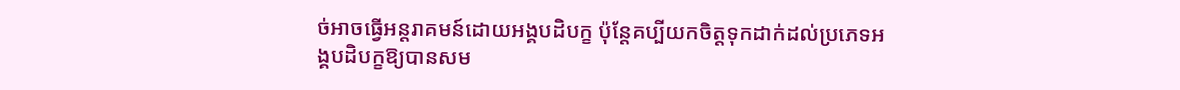ច់អាចធ្វើអន្តរាគមន៍ដោយអង្គបដិបក្ខ ប៉ុន្តែគប្បីយកចិត្តទុកដាក់ដល់ប្រភេទអង្គបដិបក្ខឱ្យបានសម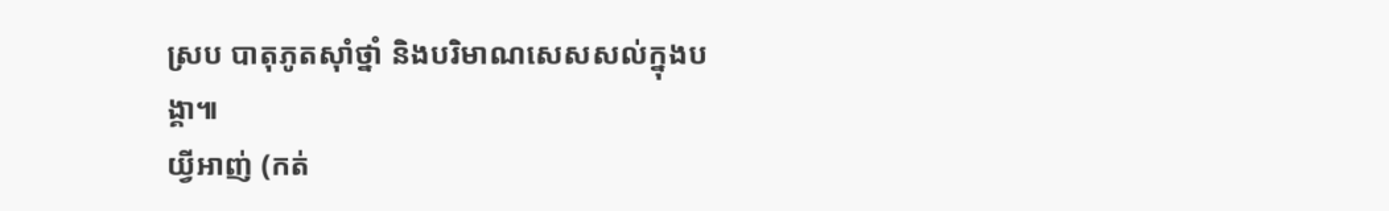ស្រប បាតុភូតសុាំថ្នាំ និងបរិមាណសេសសល់ក្នុងបង្គា៕
យ្វីអាញ់ (កត់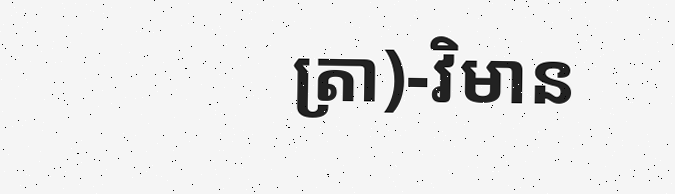ត្រា)-វិមាន